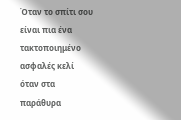Όταν το σπίτι σου είναι πια ένα τακτοποιημένο ασφαλές κελί
όταν στα παράθυρα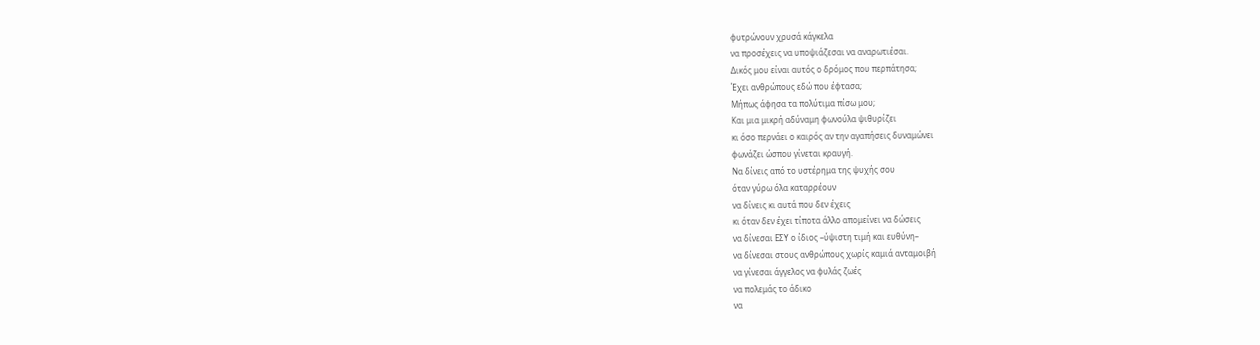φυτρώνουν χρυσά κάγκελα
να προσέχεις να υποψιάζεσαι να αναρωτιέσαι.
Δικός μου είναι αυτός ο δρόμος που περπάτησα;
Έχει ανθρώπους εδώ που έφτασα;
Μήπως άφησα τα πολύτιμα πίσω μου;
Και μια μικρή αδύναμη φωνούλα ψιθυρίζει
κι όσο περνάει ο καιρός αν την αγαπήσεις δυναμώνει
φωνάζει ώσπου γίνεται κραυγή.
Να δίνεις από το υστέρημα της ψυχής σου
όταν γύρω όλα καταρρέουν
να δίνεις κι αυτά που δεν έχεις
κι όταν δεν έχει τίποτα άλλο απομείνει να δώσεις
να δίνεσαι ΕΣΥ ο ίδιος –ύψιστη τιμή και ευθύνη–
να δίνεσαι στους ανθρώπους χωρίς καμιά ανταμοιβή
να γίνεσαι άγγελος να φυλάς ζωές
να πολεμάς το άδικο
να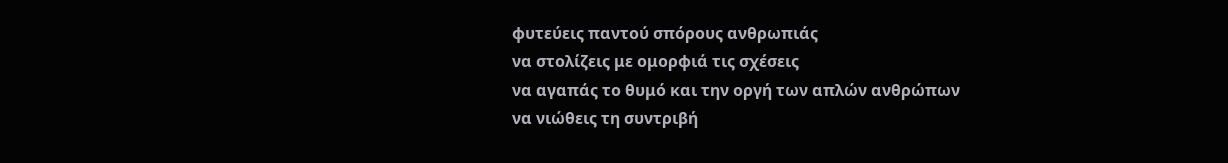φυτεύεις παντού σπόρους ανθρωπιάς
να στολίζεις με ομορφιά τις σχέσεις
να αγαπάς το θυμό και την οργή των απλών ανθρώπων
να νιώθεις τη συντριβή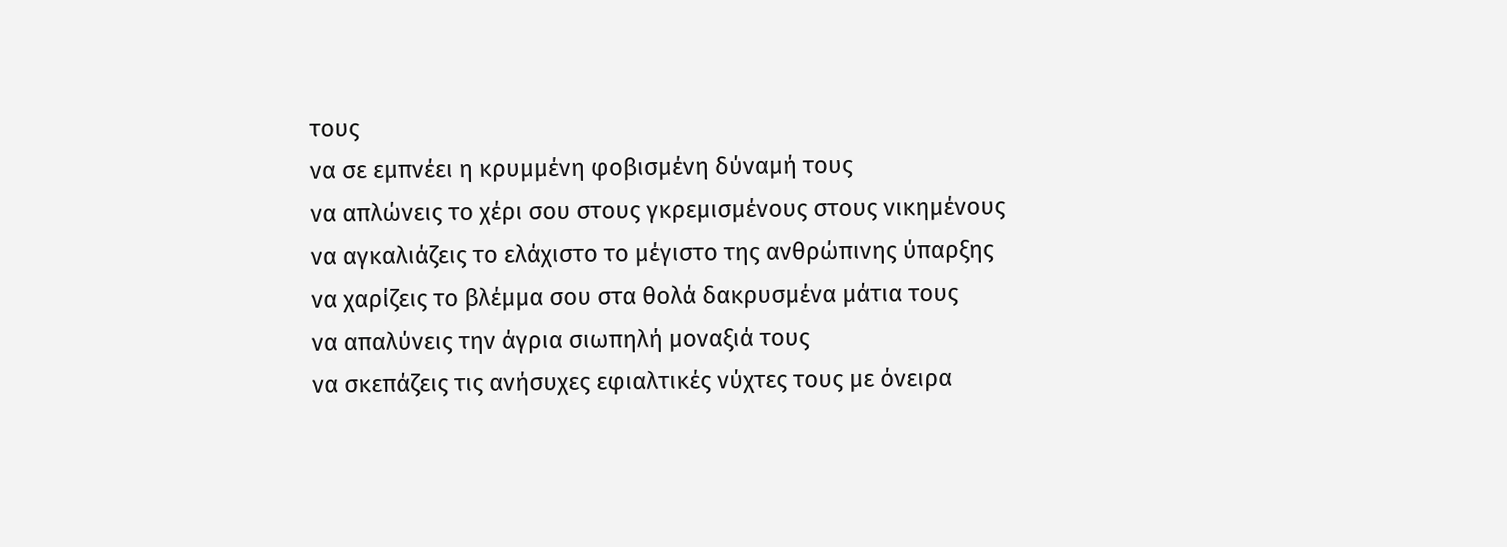τους
να σε εμπνέει η κρυμμένη φοβισμένη δύναμή τους
να απλώνεις το χέρι σου στους γκρεμισμένους στους νικημένους
να αγκαλιάζεις το ελάχιστο το μέγιστο της ανθρώπινης ύπαρξης
να χαρίζεις το βλέμμα σου στα θολά δακρυσμένα μάτια τους
να απαλύνεις την άγρια σιωπηλή μοναξιά τους
να σκεπάζεις τις ανήσυχες εφιαλτικές νύχτες τους με όνειρα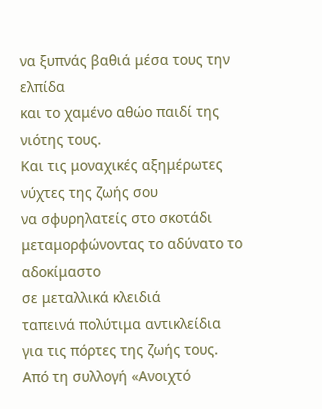να ξυπνάς βαθιά μέσα τους την ελπίδα
και το χαμένο αθώο παιδί της νιότης τους.
Και τις μοναχικές αξημέρωτες νύχτες της ζωής σου
να σφυρηλατείς στο σκοτάδι
μεταμορφώνοντας το αδύνατο το αδοκίμαστο
σε μεταλλικά κλειδιά
ταπεινά πολύτιμα αντικλείδια
για τις πόρτες της ζωής τους.
Από τη συλλογή «Ανοιχτό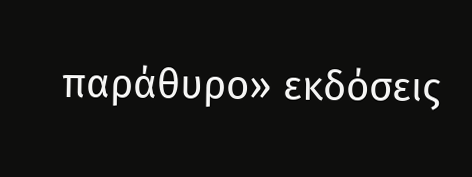παράθυρο» εκδόσεις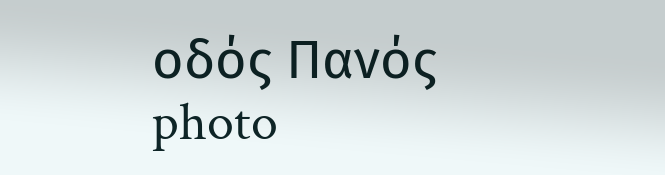οδός Πανός
photo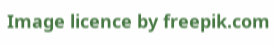Image licence by freepik.com